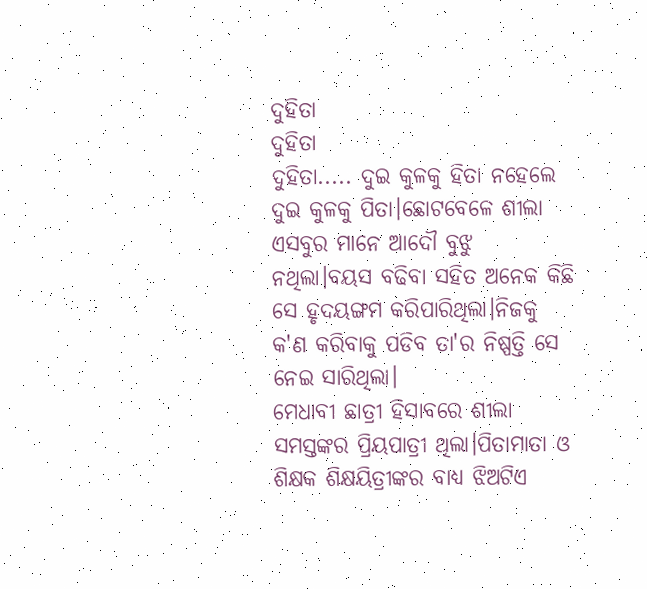ଦୁହିତା
ଦୁହିତା
ଦୁହିତା..... ଦୁଇ କୁଳକୁ ହିତା ନହେଲେ ଦୁଇ କୁଳକୁ ପିତା।ଛୋଟବେଳେ ଶୀଲା ଏସବୁର ମାନେ ଆଦୌ ବୁଝୁ ନଥିଲା।ବୟସ ବଢିବା ସହିତ ଅନେକ କିଛି ସେ ହୃଦୟଙ୍ଗମ କରିପାରିଥିଲା।ନିଜକୁ କ'ଣ କରିବାକୁ ପଡିବ ତା'ର ନିଷ୍ପତ୍ତି ସେ ନେଇ ସାରିଥିଲା।
ମେଧାବୀ ଛାତ୍ରୀ ହିସାବରେ ଶୀଲା ସମସ୍ତଙ୍କର ପ୍ରିୟପାତ୍ରୀ ଥିଲା।ପିତାମାତା ଓ ଶିକ୍ଷକ ଶିକ୍ଷୟିତ୍ରୀଙ୍କର ବାଧ୍ୟ ଝିଅଟିଏ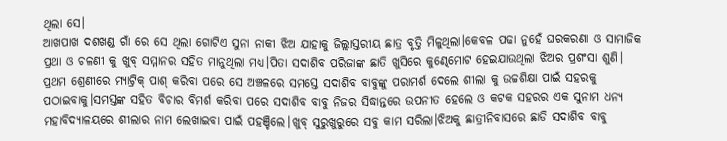ଥିଲା ସେ।
ଆଖପାଖ ଦଶଖଣ୍ଡ ଗାଁ ରେ ସେ ଥିଲା ଗୋଟିଏ ସୁନା ନାକୀ ଝିଅ ଯାହାକୁ ଜିଲ୍ଲାସ୍ତରୀୟ ଛାତ୍ର ବୃତ୍ତି ମିଳୁଥିଲା।କେବଳ ପଢା ନୁହେଁ ଘରକରଣା ଓ ସାମାଜିକ ପ୍ରଥା ଓ ଚଳଣୀ କୁ ଖୁବ୍ ସମ୍ମାନର ସହିତ ମାନୁଥିଲା ମଧ୍ୟ।ପିତା ସଦାଶିବ ପରିଜାଙ୍କ ଛାତି ଖୁସିରେ କୁଣ୍ଢେମୋଟ ହେଇଯାଉଥିଲା ଝିଅର ପ୍ରଶଂସା ଶୁଣି।
ପ୍ରଥମ ଶ୍ରେଣୀରେ ମ୍ୟାଟ୍ରିକ୍ ପାଶ୍ କରିବା ପରେ ସେ ଅଞ୍ଚଳରେ ସମସ୍ତେ ସଦାଶିବ ବାବୁଙ୍କୁ ପରାମର୍ଶ ଦେଲେ ଶୀଲା କୁ ଉଚ୍ଚଶିକ୍ଷା ପାଇଁ ସହରକୁ ପଠାଇବାକୁ।ସମସ୍ତଙ୍କ ସହିତ ବିଚାର ବିମର୍ଶ କରିବା ପରେ ସଦାଶିବ ବାବୁ ନିଜର ସିଦ୍ଧାନ୍ତରେ ଉପନୀତ ହେଲେ ଓ କଟକ ସହରର ଏକ ସୁନାମ ଧନ୍ୟ ମହାବିଦ୍ୟାଳୟରେ ଶୀଲାର ନାମ ଲେଖାଇବା ପାଇଁ ପହଞ୍ଚିଲେ।ଖୁବ୍ ସୁରୁଖୁରୁରେ ସବୁ କାମ ସରିଲା।ଝିଅକୁ ଛାତ୍ରୀନିବାସରେ ଛାଡି ସଦାଶିବ ବାବୁ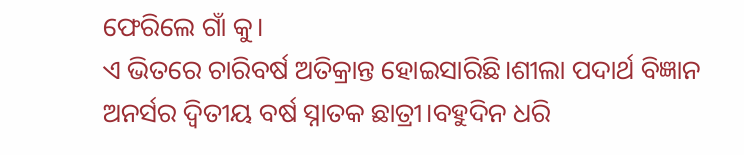ଫେରିଲେ ଗାଁ କୁ।
ଏ ଭିତରେ ଚାରିବର୍ଷ ଅତିକ୍ରାନ୍ତ ହୋଇସାରିଛି।ଶୀଲା ପଦାର୍ଥ ବିଜ୍ଞାନ ଅନର୍ସର ଦ୍ଵିତୀୟ ବର୍ଷ ସ୍ନାତକ ଛାତ୍ରୀ।ବହୁଦିନ ଧରି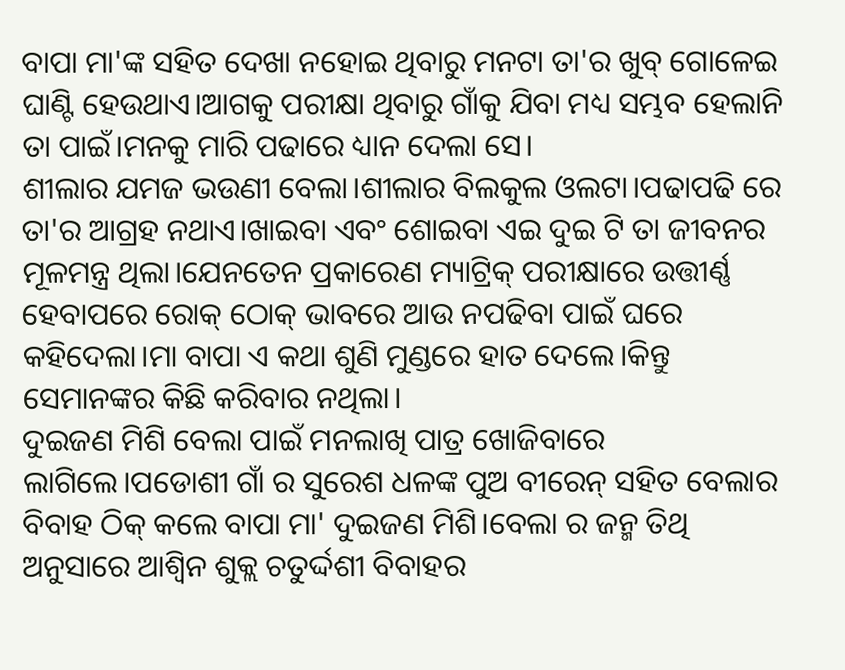ବାପା ମା'ଙ୍କ ସହିତ ଦେଖା ନହୋଇ ଥିବାରୁ ମନଟା ତା'ର ଖୁବ୍ ଗୋଳେଇ ଘାଣ୍ଟି ହେଉଥାଏ।ଆଗକୁ ପରୀକ୍ଷା ଥିବାରୁ ଗାଁକୁ ଯିବା ମଧ୍ୟ ସମ୍ଭବ ହେଲାନି ତା ପାଇଁ।ମନକୁ ମାରି ପଢାରେ ଧ୍ୟାନ ଦେଲା ସେ।
ଶୀଲାର ଯମଜ ଭଉଣୀ ବେଲା।ଶୀଲାର ବିଲକୁଲ ଓଲଟା।ପଢାପଢି ରେ ତା'ର ଆଗ୍ରହ ନଥାଏ।ଖାଇବା ଏବଂ ଶୋଇବା ଏଇ ଦୁଇ ଟି ତା ଜୀବନର ମୂଳମନ୍ତ୍ର ଥିଲା।ଯେନତେନ ପ୍ରକାରେଣ ମ୍ୟାଟ୍ରିକ୍ ପରୀକ୍ଷାରେ ଉତ୍ତୀର୍ଣ୍ଣ ହେବାପରେ ରୋକ୍ ଠୋକ୍ ଭାବରେ ଆଉ ନପଢିବା ପାଇଁ ଘରେ କହିଦେଲା।ମା ବାପା ଏ କଥା ଶୁଣି ମୁଣ୍ଡରେ ହାତ ଦେଲେ।କିନ୍ତୁ ସେମାନଙ୍କର କିଛି କରିବାର ନଥିଲା।
ଦୁଇଜଣ ମିଶି ବେଲା ପାଇଁ ମନଲାଖି ପାତ୍ର ଖୋଜିବାରେ ଲାଗିଲେ।ପଡୋଶୀ ଗାଁ ର ସୁରେଶ ଧଳଙ୍କ ପୁଅ ବୀରେନ୍ ସହିତ ବେଲାର ବିବାହ ଠିକ୍ କଲେ ବାପା ମା' ଦୁଇଜଣ ମିଶି।ବେଲା ର ଜନ୍ମ ତିଥି ଅନୁସାରେ ଆଶ୍ବିନ ଶୁକ୍ଲ ଚତୁର୍ଦ୍ଦଶୀ ବିବାହର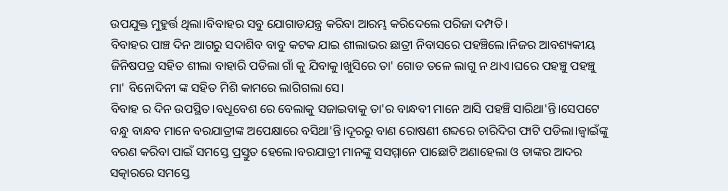ଉପଯୁକ୍ତ ମୁହୁର୍ତ୍ତ ଥିଲା।ବିବାହର ସବୁ ଯୋଗାଡଯନ୍ତ୍ର କରିବା ଆରମ୍ଭ କରିଦେଲେ ପରିଜା ଦମ୍ପତି।
ବିବାହର ପାଞ୍ଚ ଦିନ ଆଗରୁ ସଦାଶିବ ବାବୁ କଟକ ଯାଇ ଶୀଲାଭର ଛାତ୍ରୀ ନିବାସରେ ପହଞ୍ଚିଲେ।ନିଜର ଆବଶ୍ୟକୀୟ ଜିନିଷପତ୍ର ସହିତ ଶୀଲା ବାହାରି ପଡିଲା ଗାଁ କୁ ଯିବାକୁ।ଖୁସିରେ ତା' ଗୋଡ ତଳେ ଲାଗୁ ନ ଥାଏ।ଘରେ ପହଞ୍ଚୁ ପହଞ୍ଚୁ ମା' ବିନୋଦିନୀ ଙ୍କ ସହିତ ମିଶି କାମରେ ଲାଗିଗଲା ସେ।
ବିବାହ ର ଦିନ ଉପସ୍ଥିତ।ବଧୂବେଶ ରେ ବେଲାକୁ ସଜାଇବାକୁ ତା'ର ବାନ୍ଧବୀ ମାନେ ଆସି ପହଞ୍ଚି ସାରିଥା'ନ୍ତି।ସେପଟେ ବନ୍ଧୁ ବାନ୍ଧବ ମାନେ ବରଯାତ୍ରୀଙ୍କ ଅପେକ୍ଷାରେ ବସିଥା'ନ୍ତି।ଦୂରରୁ ବାଣ ରୋଷଣୀ ଶବ୍ଦରେ ଚାରିଦିଗ ଫାଟି ପଡିଲା।ଜ୍ବାଇଁଙ୍କୁ ବରଣ କରିବା ପାଇଁ ସମସ୍ତେ ପ୍ରସ୍ତୁତ ହେଲେ।ବରଯାତ୍ରୀ ମାନଙ୍କୁ ସସମ୍ମାନେ ପାଛୋଟି ଅଣାହେଲା ଓ ତାଙ୍କର ଆଦର ସତ୍କାରରେ ସମସ୍ତେ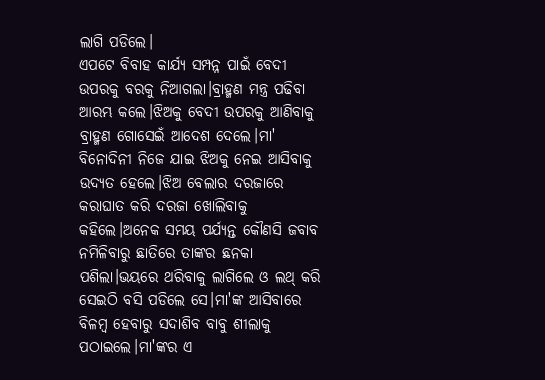ଲାଗି ପଡିଲେ।
ଏପଟେ ବିବାହ କାର୍ଯ୍ୟ ସମ୍ପନ୍ନ ପାଇଁ ବେଦୀ ଉପରକୁ ବରକୁ ନିଆଗଲା।ବ୍ରାହ୍ମଣ ମନ୍ତ୍ର ପଢିବା ଆରମ୍ଭ କଲେ।ଝିଅକୁ ବେଦୀ ଉପରକୁ ଆଣିବାକୁ ବ୍ରାହ୍ମଣ ଗୋସେଇଁ ଆଦେଶ ଦେଲେ।ମା' ବିନୋଦିନୀ ନିଜେ ଯାଇ ଝିଅକୁ ନେଇ ଆସିବାକୁ ଉଦ୍ୟତ ହେଲେ।ଝିଅ ବେଲାର ଦରଜାରେ କରାଘାତ କରି ଦରଜା ଖୋଲିବାକୁ କହିଲେ।ଅନେକ ସମୟ ପର୍ଯ୍ୟନ୍ତ କୌଣସି ଜବାବ ନମିଳିବାରୁ ଛାତିରେ ତାଙ୍କର ଛନକା ପଶିଲା।ଭୟରେ ଥରିବାକୁ ଲାଗିଲେ ଓ ଲଥ୍ କରି ସେଇଠି ବସି ପଡିଲେ ସେ।ମା'ଙ୍କ ଆସିବାରେ ବିଳମ୍ବ ହେବାରୁ ସଦାଶିବ ବାବୁ ଶୀଲାକୁ ପଠାଇଲେ।ମା'ଙ୍କର ଏ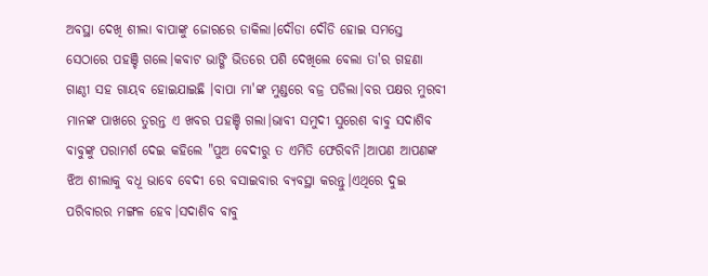ଅବସ୍ଥା ଦେଖି ଶୀଲା ବାପାଙ୍କୁ ଜୋରରେ ଡାକିଲା।ଦୌଡା ଦୌଡି ହୋଇ ସମସ୍ତେ ସେଠାରେ ପହଞ୍ଚି ଗଲେ।କବାଟ ଭାଙ୍ଗି ଭିତରେ ପଶି ଦେଖିଲେ ବେଲା ତା'ର ଗହଣା ଗାଣ୍ଠୀ ସହ ଗାୟବ ହୋଇଯାଇଛି ।ବାପା ମା'ଙ୍କ ମୁଣ୍ଡରେ ବଜ୍ର ପଡିଲା।ବର ପକ୍ଷର ମୁରବୀ ମାନଙ୍କ ପାଖରେ ତୁରନ୍ତ ଏ ଖବର ପହଞ୍ଚି ଗଲା।ଭାବୀ ସମୁଦୀ ସୁରେଶ ବାବୁ ସଦାଶିବ ବାବୁଙ୍କୁ ପରାମର୍ଶ ଦେଇ କହିଲେ "ପୁଅ ବେଦୀରୁ ତ ଏମିତି ଫେରିବନି।ଆପଣ ଆପଣଙ୍କ ଝିଅ ଶୀଲାକୁ ବଧୂ ଭାବେ ବେଦୀ ରେ ବସାଇବାର ବ୍ୟବସ୍ଥା କରନ୍ତୁ।ଏଥିରେ ଦୁଇ ପରିବାରର ମଙ୍ଗଳ ହେବ।ସଦାଶିବ ବାବୁ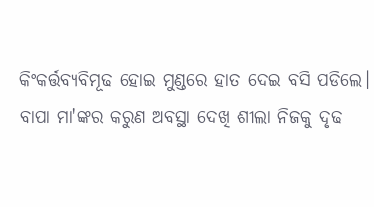କିଂକର୍ତ୍ତବ୍ୟବିମୂଢ ହୋଇ ମୁଣ୍ଡରେ ହାତ ଦେଇ ବସି ପଡିଲେ।
ବାପା ମା'ଙ୍କର କରୁଣ ଅବସ୍ଥା ଦେଖି ଶୀଲା ନିଜକୁ ଦୃଢ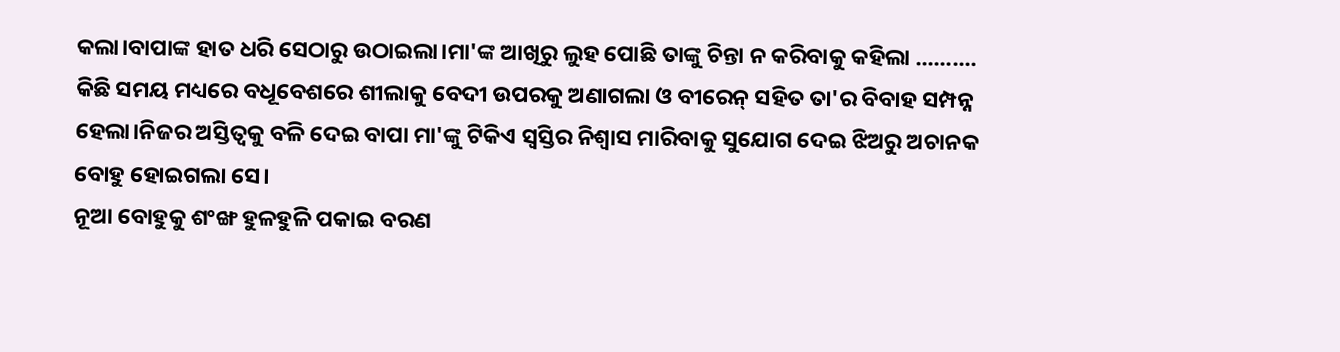କଲା।ବାପାଙ୍କ ହାତ ଧରି ସେଠାରୁ ଉଠାଇଲା।ମା'ଙ୍କ ଆଖିରୁ ଲୁହ ପୋଛି ତାଙ୍କୁ ଚିନ୍ତା ନ କରିବାକୁ କହିଲା ..........
କିଛି ସମୟ ମଧ୍ୟରେ ବଧୂବେଶରେ ଶୀଲାକୁ ବେଦୀ ଉପରକୁ ଅଣାଗଲା ଓ ବୀରେନ୍ ସହିତ ତା'ର ବିବାହ ସମ୍ପନ୍ନ ହେଲା।ନିଜର ଅସ୍ତିତ୍ବକୁ ବଳି ଦେଇ ବାପା ମା'ଙ୍କୁ ଟିକିଏ ସ୍ବସ୍ତିର ନିଶ୍ବାସ ମାରିବାକୁ ସୁଯୋଗ ଦେଇ ଝିଅରୁ ଅଚାନକ ବୋହୁ ହୋଇଗଲା ସେ।
ନୂଆ ବୋହୁକୁ ଶଂଙ୍ଖ ହୁଳହୁଳି ପକାଇ ବରଣ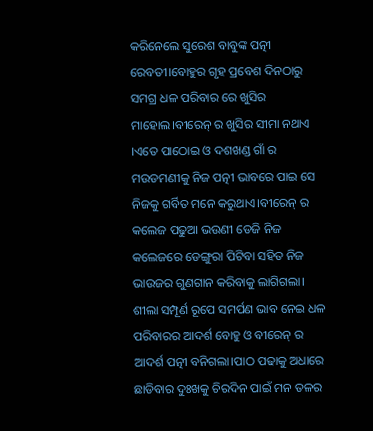କରିନେଲେ ସୁରେଶ ବାବୁଙ୍କ ପତ୍ନୀ ରେବତୀ।ବୋହୁର ଗୃହ ପ୍ରବେଶ ଦିନଠାରୁ ସମଗ୍ର ଧଳ ପରିବାର ରେ ଖୁସିର ମାହୋଲ।ବୀରେନ୍ ର ଖୁସିର ସୀମା ନଥାଏ ।ଏତେ ପାଠୋଇ ଓ ଦଶଖଣ୍ଡ ଗାଁ ର ମଉଡମଣୀକୁ ନିଜ ପତ୍ନୀ ଭାବରେ ପାଇ ସେ ନିଜକୁ ଗର୍ବିତ ମନେ କରୁଥାଏ।ବୀରେନ୍ ର କଲେଜ ପଢୁଆ ଭଉଣୀ ଡେଜି ନିଜ କଲେଜରେ ଡେଙ୍ଗୁରା ପିଟିବା ସହିତ ନିଜ ଭାଉଜର ଗୁଣଗାନ କରିବାକୁ ଲାଗିଗଲା।
ଶୀଲା ସମ୍ପୂର୍ଣ ରୂପେ ସମର୍ପଣ ଭାବ ନେଇ ଧଳ ପରିବାରର ଆଦର୍ଶ ବୋହୁ ଓ ବୀରେନ୍ ର ଆଦର୍ଶ ପତ୍ନୀ ବନିଗଲା।ପାଠ ପଢାକୁ ଅଧାରେ ଛାଡିବାର ଦୁଃଖକୁ ଚିରଦିନ ପାଇଁ ମନ ତଳର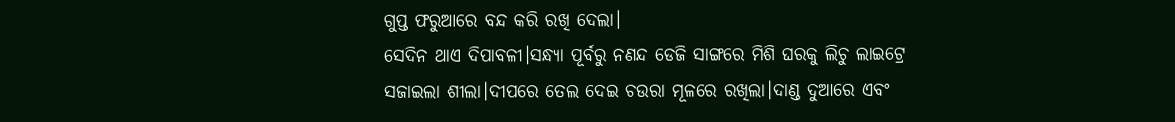ଗୁପ୍ତ ଫରୁଆରେ ବନ୍ଦ କରି ରଖି ଦେଲା।
ସେଦିନ ଥାଏ ଦିପାବଳୀ।ସନ୍ଧ୍ୟା ପୂର୍ବରୁ ନଣନ୍ଦ ଡେଜି ସାଙ୍ଗରେ ମିଶି ଘରକୁ ଲିଚୁ ଲାଇଟ୍ରେ ସଜାଇଲା ଶୀଲା।ଦୀପରେ ତେଲ ଦେଇ ଚଉରା ମୂଳରେ ରଖିଲା।ଦାଣ୍ଡ ଦୁଆରେ ଏବଂ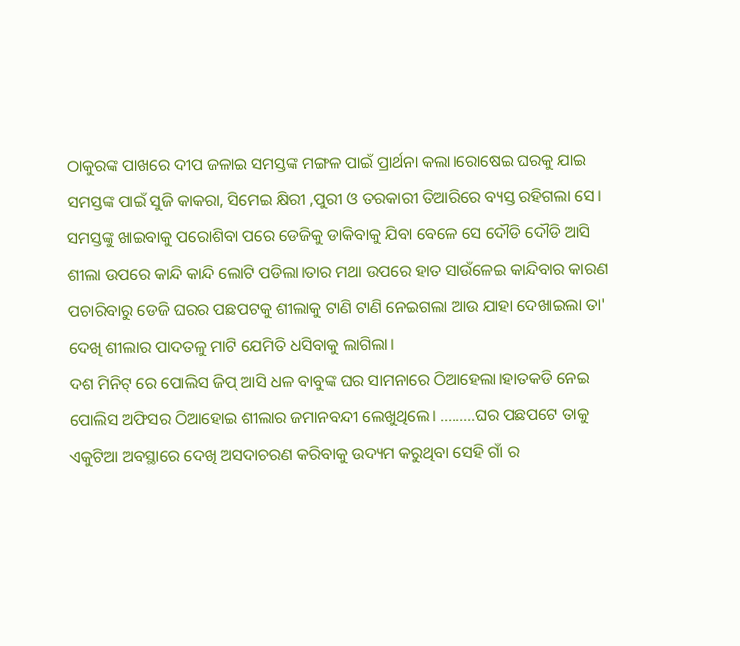ଠାକୁରଙ୍କ ପାଖରେ ଦୀପ ଜଳାଇ ସମସ୍ତଙ୍କ ମଙ୍ଗଳ ପାଇଁ ପ୍ରାର୍ଥନା କଲା।ରୋଷେଇ ଘରକୁ ଯାଇ ସମସ୍ତଙ୍କ ପାଇଁ ସୁଜି କାକରା, ସିମେଇ କ୍ଷିରୀ ,ପୁରୀ ଓ ତରକାରୀ ତିଆରିରେ ବ୍ୟସ୍ତ ରହିଗଲା ସେ।
ସମସ୍ତଙ୍କୁ ଖାଇବାକୁ ପରୋଶିବା ପରେ ଡେଜିକୁ ଡାକିବାକୁ ଯିବା ବେଳେ ସେ ଦୌଡି ଦୌଡି ଆସି ଶୀଲା ଉପରେ କାନ୍ଦି କାନ୍ଦି ଲୋଟି ପଡିଲା।ତାର ମଥା ଉପରେ ହାତ ସାଉଁଳେଇ କାନ୍ଦିବାର କାରଣ ପଚାରିବାରୁ ଡେଜି ଘରର ପଛପଟକୁ ଶୀଲାକୁ ଟାଣି ଟାଣି ନେଇଗଲା ଆଉ ଯାହା ଦେଖାଇଲା ତା' ଦେଖି ଶୀଲାର ପାଦତଳୁ ମାଟି ଯେମିତି ଧସିବାକୁ ଲାଗିଲା।
ଦଶ ମିନିଟ୍ ରେ ପୋଲିସ ଜିପ୍ ଆସି ଧଳ ବାବୁଙ୍କ ଘର ସାମନାରେ ଠିଆହେଲା।ହାତକଡି ନେଇ ପୋଲିସ ଅଫିସର ଠିଆହୋଇ ଶୀଲାର ଜମାନବନ୍ଦୀ ଲେଖୁଥିଲେ। .........ଘର ପଛପଟେ ତାକୁ ଏକୁଟିଆ ଅବସ୍ଥାରେ ଦେଖି ଅସଦାଚରଣ କରିବାକୁ ଉଦ୍ୟମ କରୁଥିବା ସେହି ଗାଁ ର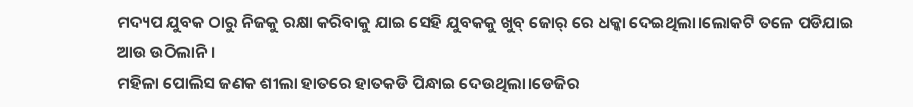ମଦ୍ୟପ ଯୁବକ ଠାରୁ ନିଜକୁ ରକ୍ଷା କରିବାକୁ ଯାଇ ସେହି ଯୁବକକୁ ଖୁବ୍ ଜୋର୍ ରେ ଧକ୍କା ଦେଇଥିଲା।ଲୋକଟି ତଳେ ପଡିଯାଇ ଆଉ ଉଠିଲାନି।
ମହିଳା ପୋଲିସ ଜଣକ ଶୀଲା ହାତରେ ହାତକଡି ପିନ୍ଧାଇ ଦେଉଥିଲା।ଡେଜିର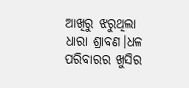ଆଖିରୁ ଝରୁଥିଲା ଧାରା ଶ୍ରାବଣ।ଧଳ ପରିବାରର ଖୁସିର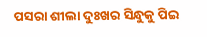ପସରା ଶୀଲା ଦୁଃଖର ସିନ୍ଧୁକୁ ପିଇ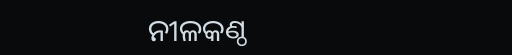ନୀଳକଣ୍ଠ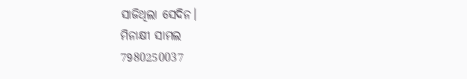ସାଜିଥିଲା ସେଦିନ।
ମିନାକ୍ଷୀ ସାମଲ
7980250037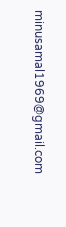minusamal1969@gmail.com